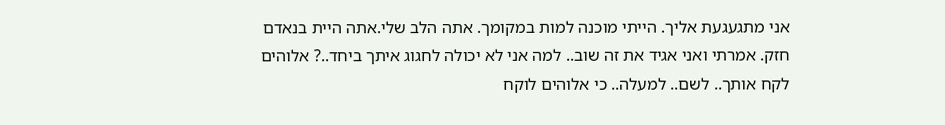אני מתגעגעת אליך. הייתי מוכנה למות במקומך. אתה הלב שלי.אתה היית בנאדם חזק. אמרתי ואני אגיד את זה שוב.. למה אני לא יכולה לחגוג איתך ביחד..? אלוהים לקח אותך.. לשם.. למעלה.. כי אלוהים לוקח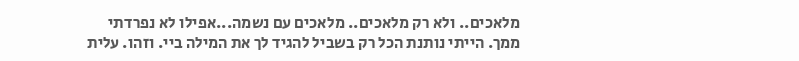מלאכים.. ולא רק מלאכים.. מלאכים עם נשמה...אפילו לא נפרדתי ממך. הייתי נותנת הכל רק בשביל להגיד לך את המילה ביי. וזהו. עלית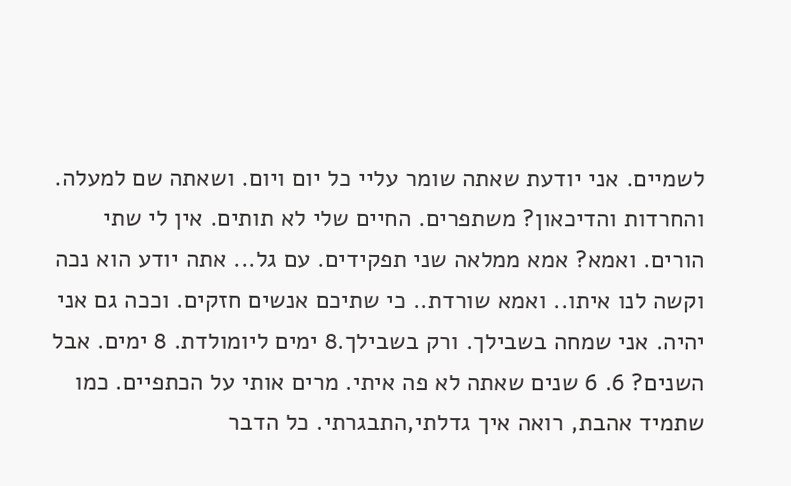לשמיים. אני יודעת שאתה שומר עליי כל יום ויום. ושאתה שם למעלה. והחרדות והדיכאון? משתפרים. החיים שלי לא תותים. אין לי שתי הורים. ואמא? אמא ממלאה שני תפקידים. עם גל... אתה יודע הוא נכה וקשה לנו איתו.. ואמא שורדת.. כי שתיכם אנשים חזקים. וככה גם אני יהיה. אני שמחה בשבילך. ורק בשבילך.8 ימים ליומולדת. 8 ימים. אבל השנים? 6. 6 שנים שאתה לא פה איתי. מרים אותי על הכתפיים. כמו שתמיד אהבת, רואה איך גדלתי,התבגרתי. כל הדבר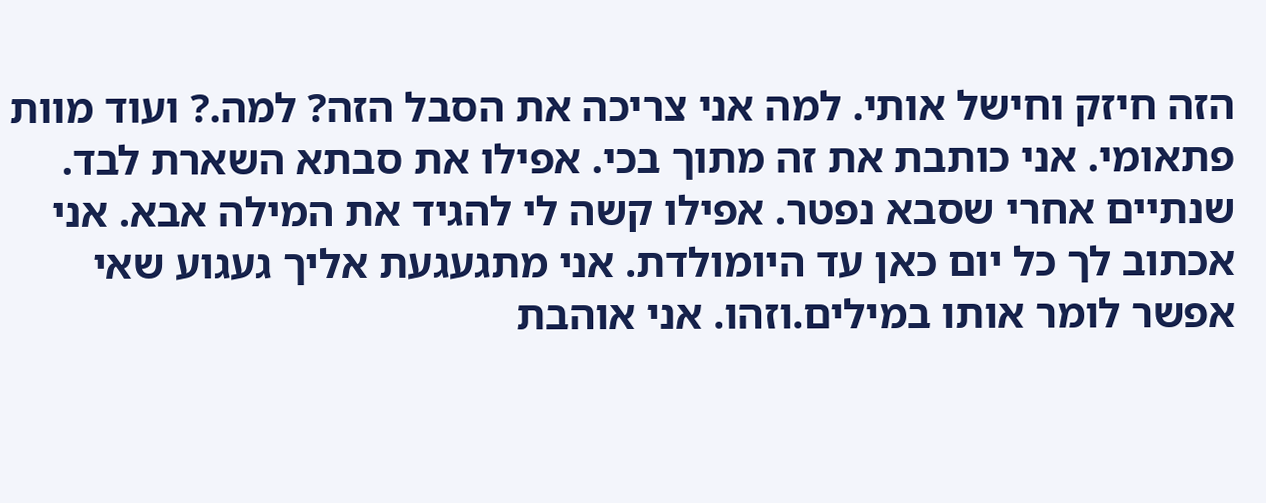הזה חיזק וחישל אותי. למה אני צריכה את הסבל הזה? למה.? ועוד מוות פתאומי. אני כותבת את זה מתוך בכי. אפילו את סבתא השארת לבד. שנתיים אחרי שסבא נפטר. אפילו קשה לי להגיד את המילה אבא. אני אכתוב לך כל יום כאן עד היומולדת. אני מתגעגעת אליך געגוע שאי אפשר לומר אותו במילים.וזהו. אני אוהבת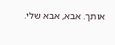אותך. אבא, אבא שלי.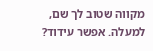מקווה שטוב לך שם, למעלה. אפשר עידוד?